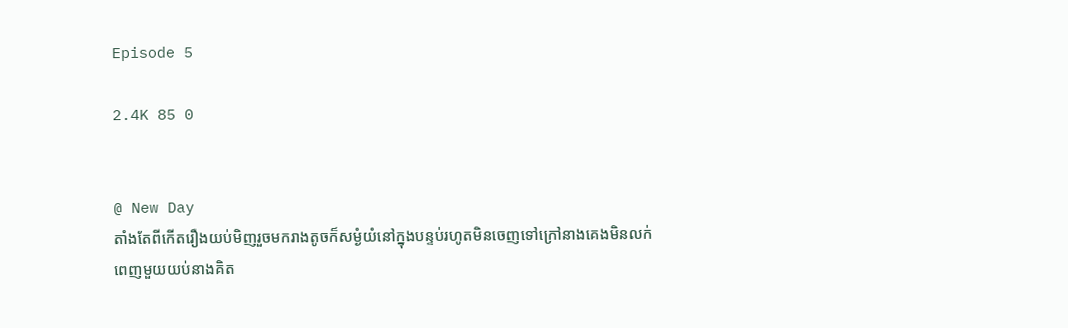Episode 5

2.4K 85 0


@ New Day
តាំងតែពីកើតរឿងយប់មិញរួចមករាងតូចក៏សម្ងំយំនៅក្នុងបន្ទប់រហូតមិនចេញទៅក្រៅនាងគេងមិនលក់ពេញមួយយប់នាងគិត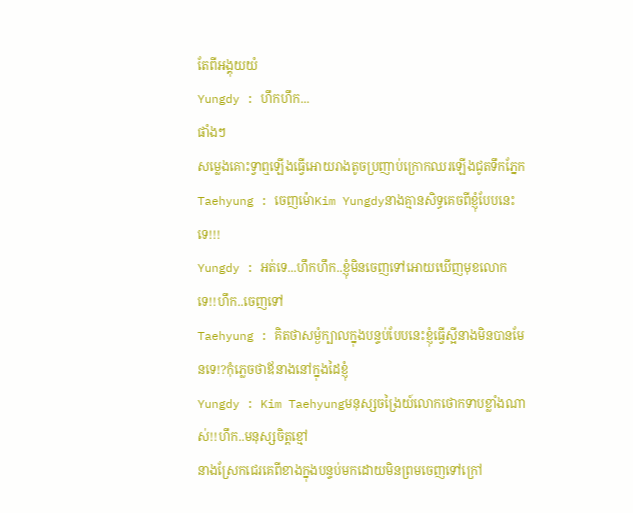តែពីអង្គុយយំ
Yungdy : ហឹកហឹក...
ផាំងៗ
សម្លេងគោះទ្វាឮឡើងធ្វើអោយរាងតូចប្រញាប់ក្រោកឈរឡើងជូតទឹកភ្នែក
Taehyung : ចេញម៉ោKim Yungdyនាងគ្មានសិទ្ធគេចពីខ្ញុំបែបនេះទេ!!!
Yungdy : អត់ទេ...ហឹកហឹក..ខ្ញុំមិនចេញទៅអោយឃើញមុខលោកទេ!!ហឹក..ចេញទៅ
Taehyung : គិតថាសម្ងំក្បាលក្នុងបន្ទប់បែបនេះខ្ញុំធ្វើស្អីនាងមិនបានមែនទេ!?កុំភ្លេចថាឪនាងនៅក្នុងដៃខ្ញុំ
Yungdy : Kim Taehyungមនុស្សចង្រៃយ៍លោកថោកទាបខ្លាំងណាស់!!ហឹក..មនុស្សចិត្តខ្មៅ
នាងស្រែកជេរគេពីខាងក្នុងបន្ទប់មកដោយមិនព្រមចេញទៅក្រៅ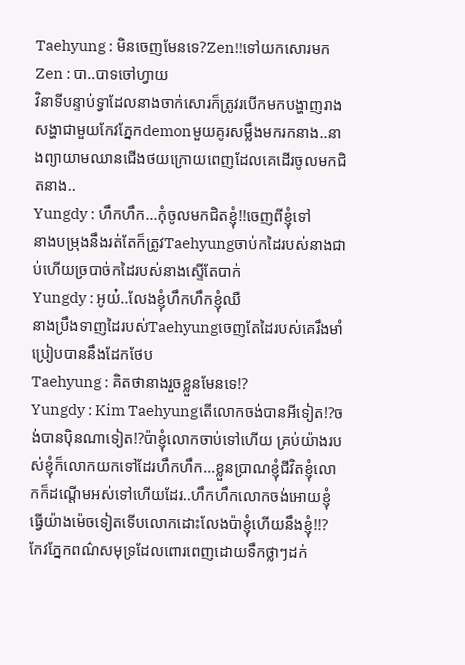Taehyung : មិនចេញមែនទេ?Zen!!ទៅយកសោរមក
Zen : បា..បាទចៅហ្វាយ
វិនាទីបន្ទាប់ទ្វាដែលនាងចាក់សោរក៏ត្រូវរបើកមកបង្ហាញរាងសង្ហាជាមួយកែវភ្នែកdemonមួយគូរសម្លឹងមករកនាង..នាងព្យាយាមឈានជើងថយក្រោយពេញដែលគេដើរចូលមកជិតនាង..
Yungdy : ហឹកហឹក...កុំចូលមកជិតខ្ញុំ!!ចេញពីខ្ញុំទៅ
នាងបម្រុងនឹងរត់តែក៏ត្រូវTaehyungចាប់កដៃរបស់នាងជាប់ហើយច្របាច់កដៃរបស់នាងស្ទើតែបាក់
Yungdy : អូយ៎..លែងខ្ញុំហឹកហឹកខ្ញុំឈឺ
នាងប្រឹងទាញដៃរបស់Taehyungចេញតែដៃរបស់គេរឹងមាំប្រៀបបាននឹងដែកថែប
Taehyung : គិតថានាងរួចខ្លួនមែនទេ!?
Yungdy : Kim Taehyungតើលោកចង់បានអីទៀត!?ចង់បានបុិនណាទៀត!?ប៉ាខ្ញុំលោកចាប់ទៅហើយ គ្រប់យ៉ាងរបស់ខ្ញុំក៏លោកយកទៅដែរហឹកហឹក...ខ្លួនប្រាណខ្ញុំជីវិតខ្ញុំលោកក៏ដណ្តើមអស់ទៅហើយដែរ..ហឹកហឹកលោកចង់អោយខ្ញុំធ្វើយ៉ាងម៉េចទៀតទើបលោកដោះលែងប៉ាខ្ញុំហើយនឹងខ្ញុំ!!?
កែវភ្នែកពណ៌សមុទ្រដែលពោរពេញដោយទឹកថ្លាៗដក់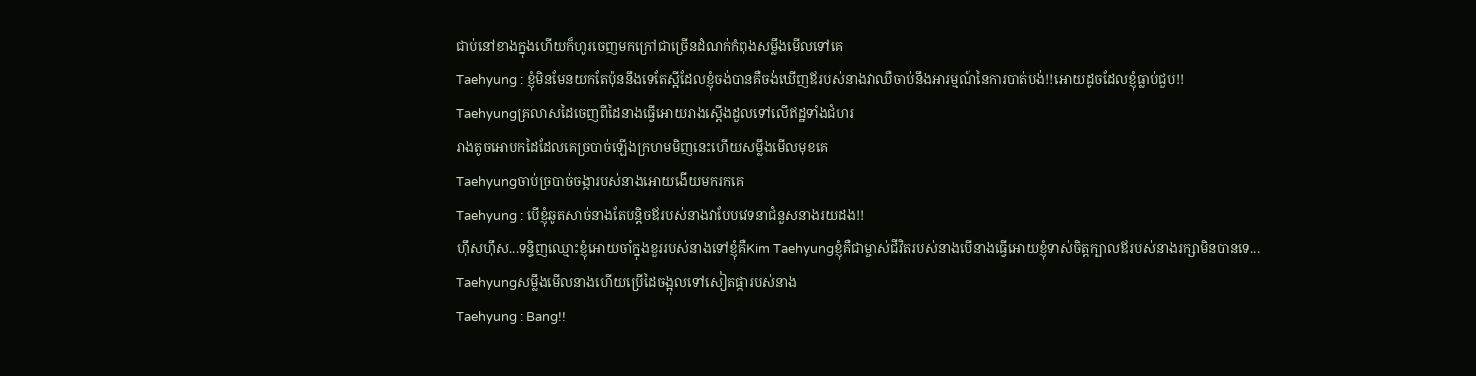ជាប់នៅខាងក្នុងហើយក៏ហូរចេញមកក្រៅជាច្រើនដំណក់កំពុងសម្លឹងមើលទៅគេ
Taehyung : ខ្ញុំមិនមែនយកតែប៉ុននឹងទេតែស្អីដែលខ្ញុំចង់បានគឺចង់ឃើញឪរបស់នាងវាឈឺចាប់នឹងអារម្មណ៍នៃការបាត់បង់!!អោយដូចដែលខ្ញុំធ្លាប់ជួប!!
Taehyungគ្រលាសដៃចេញពីដៃនាងធ្វើអោយរាងស្ដើងដួលទៅលើឥដ្ឋទាំងជំហរ
រាងតូចអោបកដៃដែលគេច្របាច់ឡើងក្រហមមិញនេះហើយសម្លឹងមើលមុខគេ
Taehyungចាប់ច្របាច់ចង្ការបស់នាងអោយងើយមករកគេ
Taehyung : បើខ្ញុំឆូតសាច់នាងតែបន្តិចឪរបស់នាងវាបែបវេទនាជំនួសនាងរយដង!!
ហុឹសហុឹស...ទន្ទិញឈ្មោះខ្ញុំអោយចាំក្នុងខួររបស់នាងទៅខ្ញុំគឺKim Taehyungខ្ញុំគឺជាម្ចាស់ជីវិតរបស់នាងបើនាងធ្វើអោយខ្ញុំទាស់ចិត្តក្បាលឪរបស់នាងរក្សាមិនបានទេ...
Taehyungសម្លឹងមើលនាងហើយប្រើដៃចង្អុលទៅសៀតផ្ការបស់នាង
Taehyung : Bang!!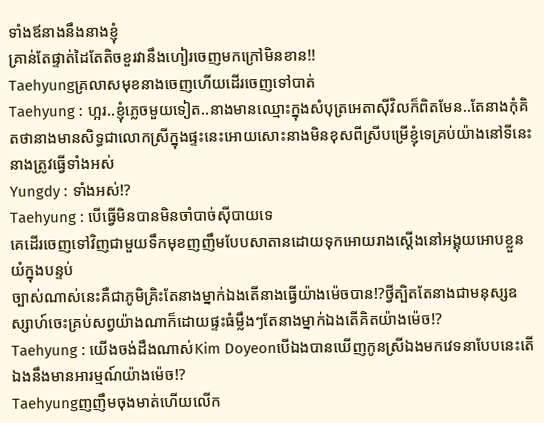ទាំងឪនាងនឹងនាងខ្ញុំ
គ្រាន់តែផ្ទាត់ដៃតែតិចខួរវានឹងហៀរចេញមកក្រៅមិនខាន!!
Taehyungគ្រលាសមុខនាងចេញហើយដើរចេញទៅបាត់
Taehyung : ហ្អរ..ខ្ញុំភ្លេចមួយទៀត..នាងមានឈ្មោះក្នុងសំបុត្រអេតាសុីវិលក៏ពិតមែន..តែនាងកុំគិតថានាងមានសិទ្ធជាលោកស្រីក្នុងផ្ទះនេះអោយសោះនាងមិនខុសពីស្រីបម្រើខ្ញុំទេគ្រប់យ៉ាងនៅទីនេះនាងត្រូវធ្វើទាំងអស់
Yungdy : ទាំងអស់!?
Taehyung : បើធ្វើមិនបានមិនចាំបាច់សុីបាយទេ
គេដើរចេញទៅវិញជាមួយទឹកមុខញញឹមបែបសាតានដោយទុកអោយរាងស្ដើងនៅអង្គុយអោបខ្លួនយំក្នុងបន្ទប់
ច្បាស់ណាស់នេះគឺជាភូមិគ្រិះតែនាងម្នាក់ឯងតើនាងធ្វើយ៉ាងម៉េចបាន!?ថ្វីត្បិតតែនាងជាមនុស្សឧស្សាហ៍ចេះគ្រប់សព្វយ៉ាងណាក៏ដោយផ្ទះធំម្លឹងៗតែនាងម្នាក់ឯងតើគិតយ៉ាងម៉េច!?
Taehyung : យើងចង់ដឹងណាស់Kim Doyeonបើឯងបានឃើញកូនស្រីឯងមកវេទនាបែបនេះតើឯងនឹងមានអារម្មណ៍យ៉ាងម៉េច!?
Taehyungញញឹមចុងមាត់ហើយលើក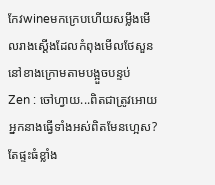កែវwineមកក្រេបហើយសម្លឹងមើលរាងស្ដើងដែលកំពុងមើលថែសួននៅខាងក្រោមតាមបង្អួចបន្ទប់
Zen : ចៅហ្វាយ...ពិតជាត្រូវអោយអ្នកនាងធ្វើទាំងអស់ពិតមែនហ្អេស?តែផ្ទះធំខ្លាំង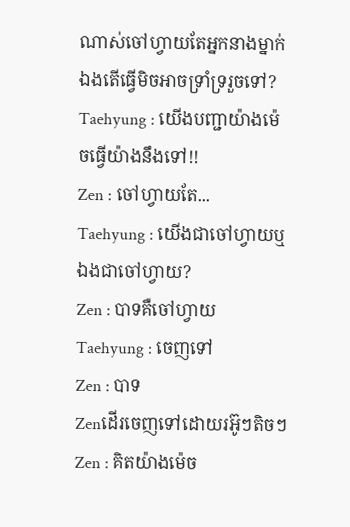ណាស់ចៅហ្វាយតែអ្នកនាងម្នាក់ឯងតើធ្វើមិចអាចទ្រាំទ្ររួចទៅ?
Taehyung : យើងបញ្ជាយ៉ាងម៉េចធ្វើយ៉ាងនឹងទៅ!!
Zen : ចៅហ្វាយតែ...
Taehyung : យើងជាចៅហ្វាយឬឯងជាចៅហ្វាយ?
Zen : បាទគឺចៅហ្វាយ
Taehyung : ចេញទៅ
Zen : បាទ
Zenដើរចេញទៅដោយរអ៊ូៗតិចៗ
Zen : គិតយ៉ាងម៉េច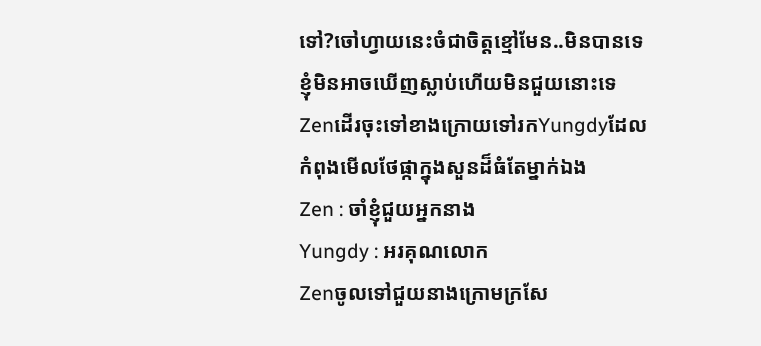ទៅ?ចៅហ្វាយនេះចំជាចិត្តខ្មៅមែន..មិនបានទេខ្ញុំមិនអាចឃើញស្លាប់ហើយមិនជួយនោះទេ
Zenដើរចុះទៅខាងក្រោយទៅរកYungdyដែលកំពុងមើលថែផ្កាក្នុងសួនដ៏ធំតែម្នាក់ឯង
Zen : ចាំខ្ញុំជួយអ្នកនាង
Yungdy : អរគុណលោក
Zenចូលទៅជួយនាងក្រោមក្រសែ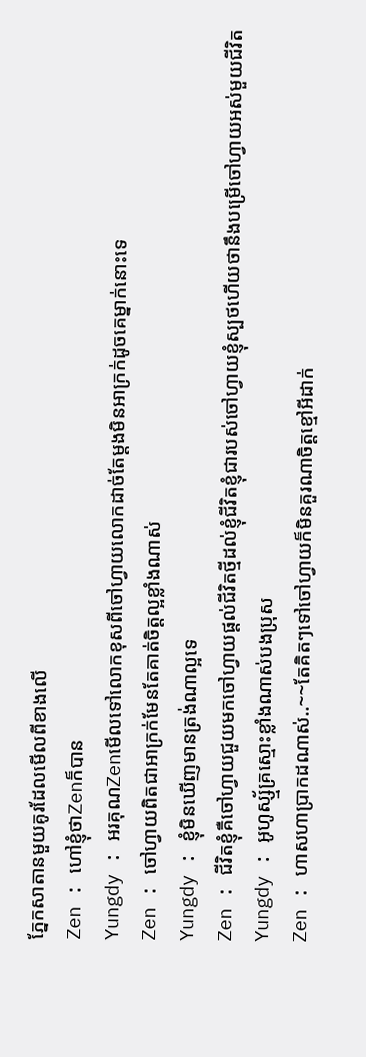ភ្នែកសាតានមួយគូរដែលមើលពីខាងលើ
Zen : ហៅខ្ញុំថាZenក៏បាន
Yungdy : អរគុណZenមើលទៅលោកខុសពីចៅហ្វាយលោកដាច់តែម្ដងមិនអាក្រក់ដូចគេម្នាក់នោះទេ
Zen : ចៅហ្វាយពិតជាអាក្រក់មែនតែគាត់ចិត្តល្អខ្លាំងណាស់
Yungdy : ខ្ញុំមិនឃើញមានត្រង់ណាល្អទេ
Zen : ជីវិតខ្ញុំគឺចៅហ្វាយជួយមកចៅហ្វាយផ្ដល់ជីវិតថ្មីដល់ខ្ញុំជីវិតខ្ញុំជារបស់ចៅហ្វាយខ្ញុំស្បថហើយថានឹងបម្រើចៅហ្វាយអស់មួយជីវិត
Yungdy : អូហូស្ស្ម័គ្រស្មោះខ្លាំងណាស់បងប្រុស
Zen : ហាសហាប្រាកដណាស់..~~តែគិតៗទៅចៅហ្វាយក៏មិនគួរណាចិត្តខ្មៅអីដាក់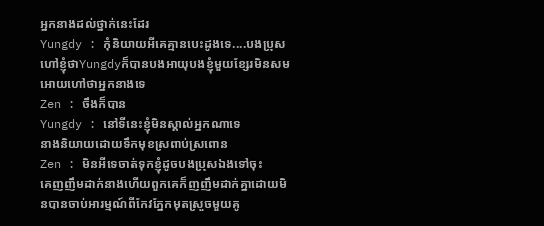អ្នកនាងដល់ថ្នាក់នេះដែរ
Yungdy : កុំនិយាយអីគេគ្មានបេះដូងទេ....បងប្រុសហៅខ្ញុំថាYungdyក៏បានបងអាយុបងខ្ញុំមួយខ្សែរមិនសមអោយហៅថាអ្នកនាងទេ
Zen : ចឹងក៏បាន
Yungdy : នៅទីនេះខ្ញុំមិនស្គាល់អ្នកណាទេ
នាងនិយាយដោយទឹកមុខស្រពាប់ស្រពោន
Zen : មិនអីទេចាត់ទុកខ្ញុំដូចបងប្រុសឯងទៅចុះ
គេញញឹមដាក់នាងហើយពួកគេក៏ញញឹមដាក់គ្នាដោយមិនបានចាប់អារម្មណ៍ពីកែវភ្នែកមុតស្រួចមួយគូ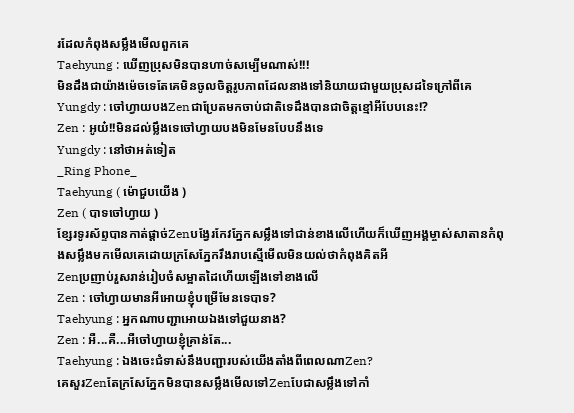រដែលកំពុងសម្លឹងមើលពួកគេ
Taehyung : ឃើញប្រុសមិនបានហាច់សម្បើមណាស់!!!
មិនដឹងជាយ៉ាងម៉េចទេតែគេមិនចូលចិត្តរូបភាពដែលនាងទៅនិយាយជាមួយប្រុសដទៃក្រៅពីគេ
Yungdy : ចៅហ្វាយបងZenជាប្រែតមកចាប់ជាតិទេដឹងបានជាចិត្តខ្មៅអីបែបនេះ!?
Zen : អូយ៎!!មិនដល់ម្លឹងទេចៅហ្វាយបងមិនមែនបែបនឹងទេ
Yungdy : នៅថាអត់ទៀត
_Ring Phone_
Taehyung ( ម៉ោជួបយើង )
Zen ( បាទចៅហ្វាយ )
ខ្សែរទូរស័ព្ទបានកាត់ផ្ដាច់Zenបង្វែរកែវភ្នែកសម្លឹងទៅជាន់ខាងលើហើយក៏ឃើញអង្គម្ចាស់សាតានកំពុងសម្លឹងមកមើលគេដោយក្រសែភ្នែករឹងរាបស្មើមើលមិនយល់ថាកំពុងគិតអី
Zenប្រញាប់រួសរាន់រៀបចំសម្អាតដៃហើយឡើងទៅខាងលើ
Zen : ចៅហ្វាយមានអីអោយខ្ញុំបម្រើមែនទេបាទ?
Taehyung : អ្នកណាបញ្ជាអោយឯងទៅជួយនាង?
Zen : អឺ...គឺ...អឺចៅហ្វាយខ្ញុំគ្រាន់តែ...
Taehyung : ឯងចេះជំទាស់នឹងបញ្ជារបស់យើងតាំងពីពេលណាZen?
គេសួរZenតែក្រសែភ្នែកមិនបានសម្លឹងមើលទៅZenបែជាសម្លឹងទៅកាំ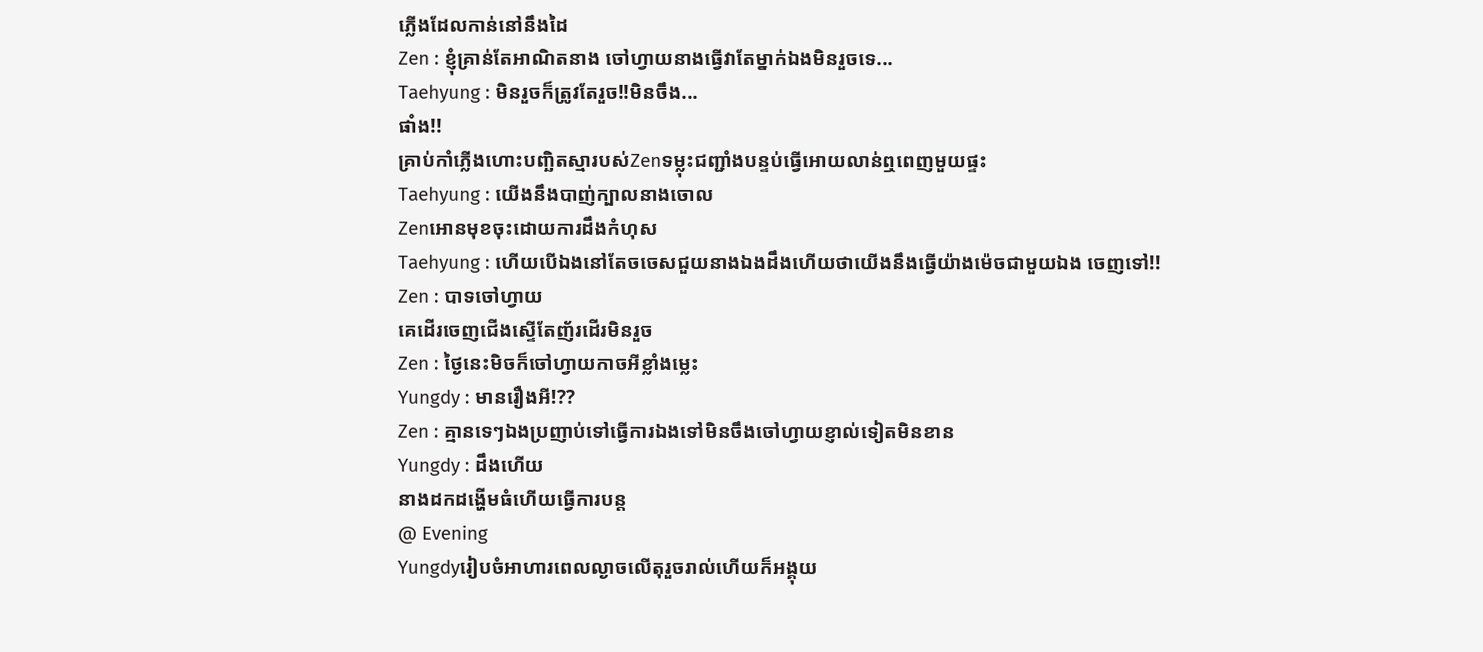ភ្លើងដែលកាន់នៅនឹងដៃ
Zen : ខ្ញុំគ្រាន់តែអាណិតនាង ចៅហ្វាយនាងធ្វើវាតែម្នាក់ឯងមិនរួចទេ...
Taehyung : មិនរួចក៏ត្រូវតែរួច!!មិនចឹង...
ផាំង!!
គ្រាប់កាំភ្លើងហោះបញ្ឆិតស្មារបស់Zenទម្លុះជញ្ជាំងបន្ទប់ធ្វើអោយលាន់ឮពេញមួយផ្ទះ
Taehyung : យើងនឹងបាញ់ក្បាលនាងចោល
Zenអោនមុខចុះដោយការដឹងកំហុស
Taehyung : ហើយបើឯងនៅតែចចេសជួយនាងឯងដឹងហើយថាយើងនឹងធ្វើយ៉ាងម៉េចជាមួយឯង ចេញទៅ!!
Zen : បាទចៅហ្វាយ
គេដើរចេញជើងស្ទើតែញ័រដើរមិនរួច
Zen : ថ្ងៃនេះមិចក៏ចៅហ្វាយកាចអីខ្លាំងម្លេះ
Yungdy : មានរឿងអី!??
Zen : គ្មានទេៗឯងប្រញាប់ទៅធ្វើការឯងទៅមិនចឹងចៅហ្វាយខ្ញាល់ទៀតមិនខាន
Yungdy : ដឹងហើយ
នាងដកដង្ហើមធំហើយធ្វើការបន្ត
@ Evening
Yungdyរៀបចំអាហារពេលល្ងាចលើតុរួចរាល់ហើយក៏អង្គុយ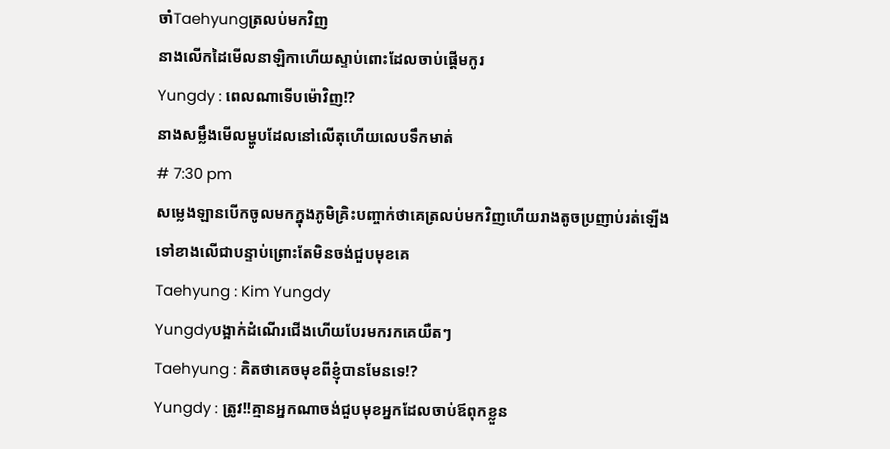ចាំTaehyungត្រលប់មកវិញ
នាងលើកដៃមើលនាឡិកាហើយស្ទាប់ពោះដែលចាប់ផ្ដើមកូរ
Yungdy : ពេលណាទើបម៉ោវិញ!?
នាងសម្លឹងមើលម្ហូបដែលនៅលើតុហើយលេបទឹកមាត់
# 7:30 pm
សម្លេងឡានបើកចូលមកក្នុងភូមិគ្រិះបញ្ចាក់ថាគេត្រលប់មកវិញហើយរាងតូចប្រញាប់រត់ឡើងទៅខាងលើជាបន្ទាប់ព្រោះតែមិនចង់ជួបមុខគេ
Taehyung : Kim Yungdy
Yungdyបង្អាក់ដំណើរជើងហើយបែរមករកគេយឺតៗ
Taehyung : គិតថាគេចមុខពីខ្ញុំបានមែនទេ!?
Yungdy : ត្រូវ!!គ្មានអ្នកណាចង់ជួបមុខអ្នកដែលចាប់ឪពុកខ្លួន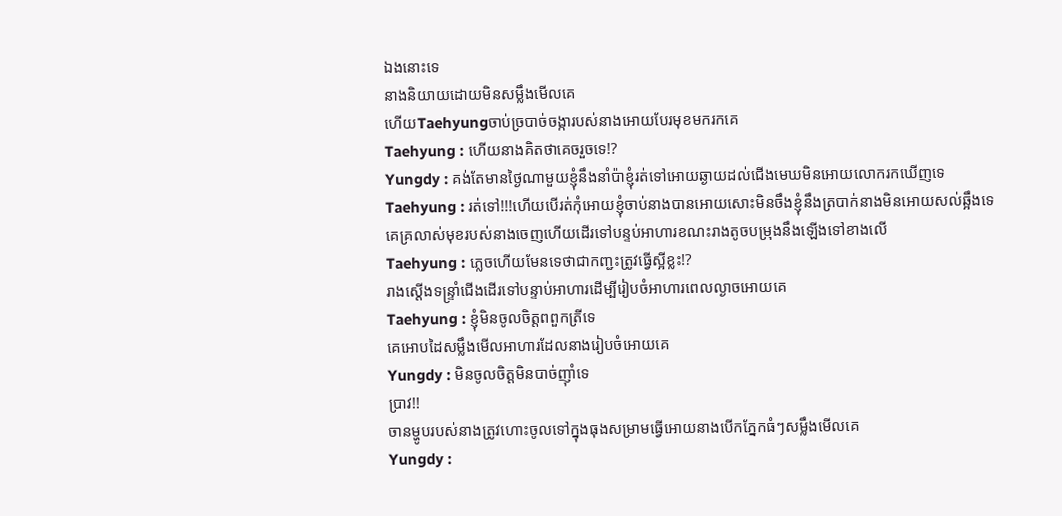ឯងនោះទេ
នាងនិយាយដោយមិនសម្លឹងមើលគេ
ហើយTaehyungចាប់ច្របាច់ចង្ការបស់នាងអោយបែរមុខមករកគេ
Taehyung : ហើយនាងគិតថាគេចរួចទេ!?
Yungdy : គង់តែមានថ្ងៃណាមួយខ្ញុំនឹងនាំប៉ាខ្ញុំរត់ទៅអោយឆ្ងាយដល់ជើងមេឃមិនអោយលោករកឃើញទេ
Taehyung : រត់ទៅ!!!ហើយបើរត់កុំអោយខ្ញុំចាប់នាងបានអោយសោះមិនចឹងខ្ញុំនឹងត្របាក់នាងមិនអោយសល់ឆ្អឹងទេ
គេគ្រលាស់មុខរបស់នាងចេញហើយដើរទៅបន្ទប់អាហារខណះរាងតូចបម្រុងនឹងឡើងទៅខាងលើ
Taehyung : ភ្លេចហើយមែនទេថាជាកញ្ជះត្រូវធ្វើស្អីខ្លះ!?
រាងស្ដើងទន្រ្ទាំជើងដើរទៅបន្ទាប់អាហារដើម្បីរៀបចំអាហារពេលល្ងាចអោយគេ
Taehyung : ខ្ញុំមិនចូលចិត្តពពួកត្រីទេ
គេអោបដៃសម្លឹងមើលអាហារដែលនាងរៀបចំអោយគេ
Yungdy : មិនចូលចិត្តមិនបាច់ញុាំទេ
ប្រាវ!!
ចានម្ហូបរបស់នាងត្រូវហោះចូលទៅក្នុងធុងសម្រាមធ្វើអោយនាងបើកភ្នែកធំៗសម្លឹងមើលគេ
Yungdy :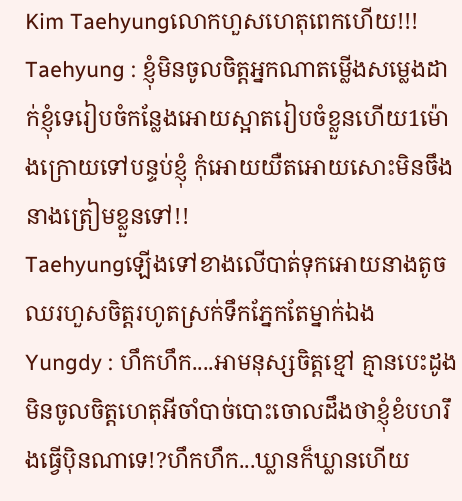Kim Taehyungលោកហួសហេតុពេកហើយ!!!
Taehyung : ខ្ញុំមិនចូលចិត្តអ្នកណាតម្លើងសម្លេងដាក់ខ្ញុំទេរៀបចំកន្លែងអោយស្អាតរៀបចំខ្លួនហើយ1ម៉ោងក្រោយទៅបន្ទប់ខ្ញុំ កុំអោយយឺតអោយសោះមិនចឹងនាងត្រៀមខ្លួនទៅ!!
Taehyungឡើងទៅខាងលើបាត់ទុកអោយនាងតូចឈរហួសចិត្តរហូតស្រក់ទឹកភ្នែកតែម្នាក់ឯង
Yungdy : ហឹកហឹក....អាមនុស្សចិត្តខ្មៅ គ្មានបេះដូងមិនចូលចិត្តហេតុអីចាំបាច់បោះចោលដឹងថាខ្ញុំខំបហរឹងធ្វើបុិនណាទេ!?ហឹកហឹក...ឃ្លានក៏ឃ្លានហើយ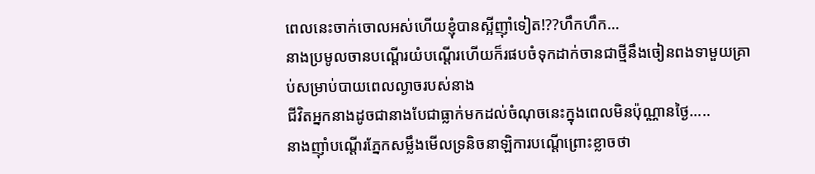ពេលនេះចាក់ចោលអស់ហើយខ្ញុំបានស្អីញុាំទៀត!??ហឹកហឹក...
នាងប្រមូលចានបណ្ដើរយំបណ្ដើរហើយក៏រផបចំទុកដាក់ចានជាថ្មីនឹងចៀនពងទាមួយគ្រាប់សម្រាប់បាយពេលល្ងាចរបស់នាង
ជីវិតអ្នកនាងដូចជានាងបែជាធ្លាក់មកដល់ចំណុចនេះក្នុងពេលមិនប៉ុណ្ណានថ្ងៃ.....
នាងញុាំបណ្ដើរភ្នែកសម្លឹងមើលទ្រនិចនាឡិការបណ្ដើព្រោះខ្លាចថា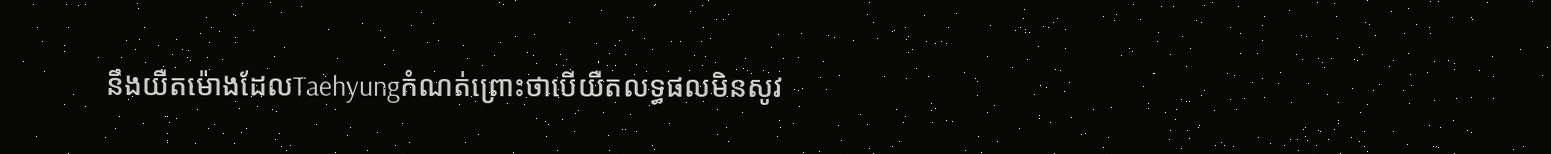នឹងយឺតម៉ោងដែលTaehyungកំណត់ព្រោះថាបើយឺតលទ្ធផលមិនសូវ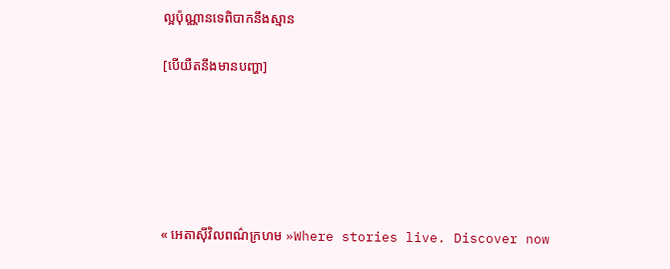ល្អប៉ុណ្ណានទេពិបាកនឹងស្មាន

[បើយឺតនឹងមានបញ្ហា]






« អេតាសុីវិលពណ៌ក្រហម »Where stories live. Discover now